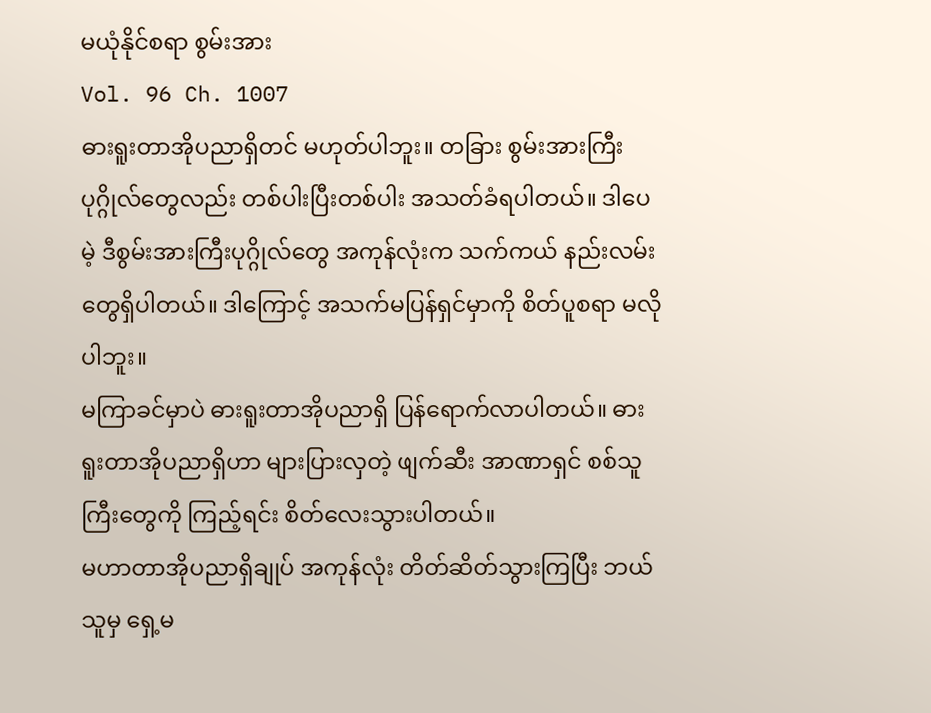မယုံနိုင်စရာ စွမ်းအား
Vol. 96 Ch. 1007
ဓားရူးတာအိုပညာရှိတင် မဟုတ်ပါဘူး။ တခြား စွမ်းအားကြီးပုဂ္ဂိုလ်တွေလည်း တစ်ပါးပြီးတစ်ပါး အသတ်ခံရပါတယ်။ ဒါပေမဲ့ ဒီစွမ်းအားကြီးပုဂ္ဂိုလ်တွေ အကုန်လုံးက သက်ကယ် နည်းလမ်းတွေရှိပါတယ်။ ဒါကြောင့် အသက်မပြန်ရှင်မှာကို စိတ်ပူစရာ မလိုပါဘူး။
မကြာခင်မှာပဲ ဓားရူးတာအိုပညာရှိ ပြန်ရောက်လာပါတယ်။ ဓားရူးတာအိုပညာရှိဟာ များပြားလှတဲ့ ဖျက်ဆီး အာဏာရှင် စစ်သူကြီးတွေကို ကြည့်ရင်း စိတ်လေးသွားပါတယ်။
မဟာတာအိုပညာရှိချုပ် အကုန်လုံး တိတ်ဆိတ်သွားကြပြီး ဘယ်သူမှ ရှေ့မ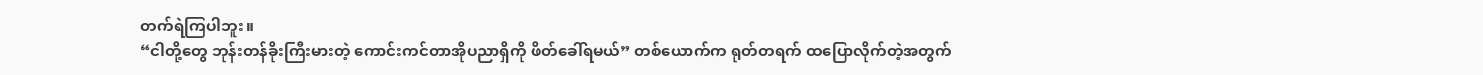တက်ရဲကြပါဘူး။
“ငါတို့တွေ ဘုန်းတန်ခိုးကြီးမားတဲ့ ကောင်းကင်တာအိုပညာရှိကို ဖိတ်ခေါ်ရမယ်” တစ်ယောက်က ရုတ်တရက် ထပြောလိုက်တဲ့အတွက်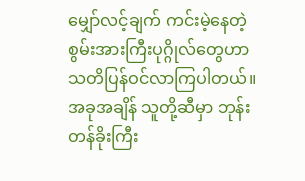မျှော်လင့်ချက် ကင်းမဲ့နေတဲ့ စွမ်းအားကြီးပုဂ္ဂိုလ်တွေဟာ သတိပြန်ဝင်လာကြပါတယ်။ အခုအချိန် သူတို့ဆီမှာ ဘုန်းတန်ခိုးကြီး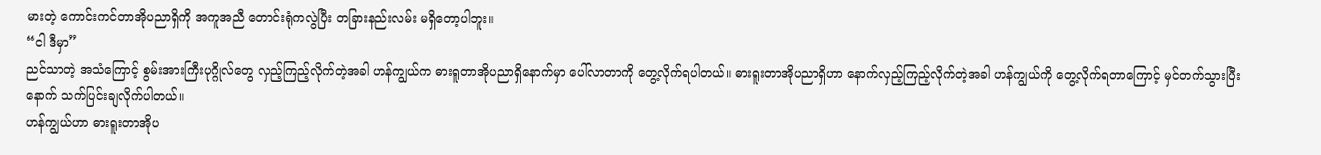မားတဲ့ ကောင်းကင်တာအိုပညာရှိကို အကူအညီ တောင်းရုံကလွဲပြီး တခြားနည်းလမ်း မရှိတော့ပါဘူး။
“ငါ ဒီမှာ”
ညင်သာတဲ့ အသံကြောင့် စွမ်းအားကြီးပုဂ္ဂိုလ်တွေ လှည့်ကြည့်လိုက်တဲ့အခါ ဟန်ကျွယ်က ဓားရူတာအိုပညာရှိနောက်မှာ ပေါ်လာတာကို တွေ့လိုက်ရပါတယ်။ ဓားရူးတာအိုပညာရှိဟာ နောက်လှည့်ကြည့်လိုက်တဲ့အခါ ဟန်ကျွယ်ကို တွေ့လိုက်ရတာကြောင့် မှင်တက်သွားပြီးနောက် သက်ပြင်းချလိုက်ပါတယ်။
ဟန်ကျွယ်ဟာ ဓားရူးတာအိုပ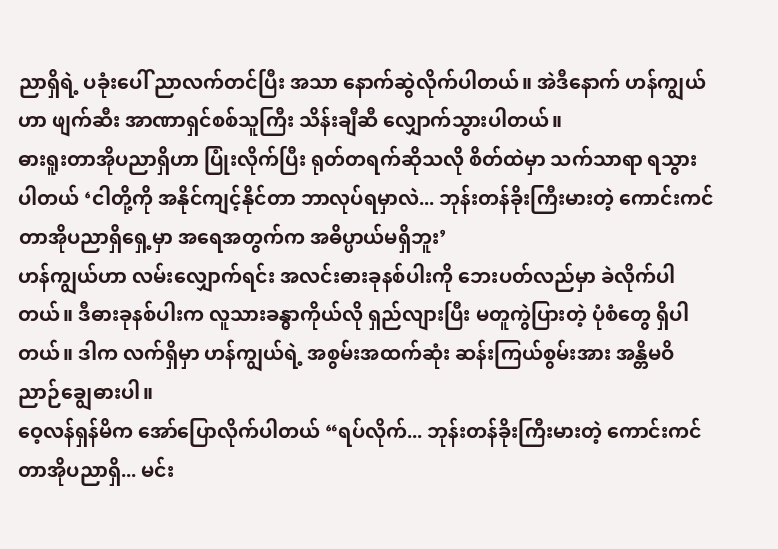ညာရှိရဲ့ ပခုံးပေါ် ညာလက်တင်ပြီး အသာ နောက်ဆွဲလိုက်ပါတယ်။ အဲဒီနောက် ဟန်ကျွယ်ဟာ ဖျက်ဆီး အာဏာရှင်စစ်သူကြီး သိန်းချီဆီ လျှောက်သွားပါတယ်။
ဓားရူးတာအိုပညာရှိဟာ ပြုံးလိုက်ပြီး ရုတ်တရက်ဆိုသလို စိတ်ထဲမှာ သက်သာရာ ရသွားပါတယ် ‘ငါတို့ကို အနိုင်ကျင့်နိုင်တာ ဘာလုပ်ရမှာလဲ... ဘုန်းတန်ခိုးကြီးမားတဲ့ ကောင်းကင်တာအိုပညာရှိရှေ့မှာ အရေအတွက်က အဓိပ္ပာယ်မရှိဘူး’
ဟန်ကျွယ်ဟာ လမ်းလျှောက်ရင်း အလင်းဓားခုနစ်ပါးကို ဘေးပတ်လည်မှာ ခဲလိုက်ပါတယ်။ ဒီဓားခုနစ်ပါးက လူသားခန္ဓာကိုယ်လို ရှည်လျားပြီး မတူကွဲပြားတဲ့ ပုံစံတွေ ရှိပါတယ်။ ဒါက လက်ရှိမှာ ဟန်ကျွယ်ရဲ့ အစွမ်းအထက်ဆုံး ဆန်းကြယ်စွမ်းအား အန္တိမဝိညာဉ်ချွေဓားပါ။
ဝေ့လန်ရှန်မိက အော်ပြောလိုက်ပါတယ် “ရပ်လိုက်... ဘုန်းတန်ခိုးကြီးမားတဲ့ ကောင်းကင်တာအိုပညာရှိ... မင်း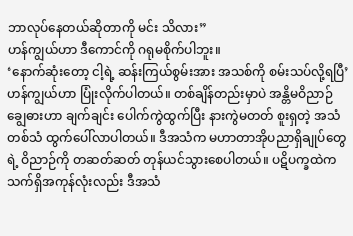ဘာလုပ်နေတယ်ဆိုတာကို မင်း သိလား”
ဟန်ကျွယ်ဟာ ဒီကောင်ကို ဂရုမစိုက်ပါဘူး။
‘နောက်ဆုံးတော့ ငါ့ရဲ့ ဆန်းကြယ်စွမ်းအား အသစ်ကို စမ်းသပ်လို့ရပြီ’ ဟန်ကျွယ်ဟာ ပြုံးလိုက်ပါတယ်။ တစ်ချိန်တည်းမှာပဲ အန္တိမဝိညာဉ်ချွေဓားဟာ ချက်ချင်း ပေါက်ကွဲထွက်ပြီး နားကွဲမတတ် စူးရှတဲ့ အသံတစ်သံ ထွက်ပေါ်လာပါတယ်။ ဒီအသံက မဟာတာအိုပညာရှိချုပ်တွေရဲ့ ဝိညာဉ်ကို တဆတ်ဆတ် တုန်ယင်သွားစေပါတယ်။ ပဋိပက္ခထဲက သက်ရှိအကုန်လုံးလည်း ဒီအသံ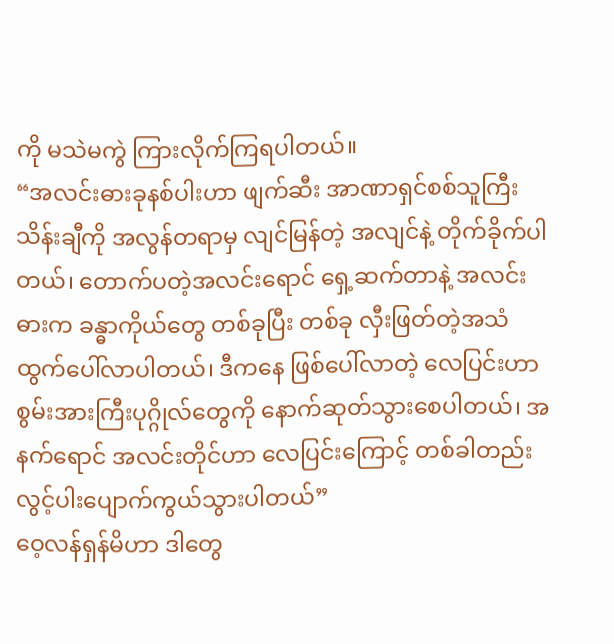ကို မသဲမကွဲ ကြားလိုက်ကြရပါတယ်။
“အလင်းဓားခုနစ်ပါးဟာ ဖျက်ဆီး အာဏာရှင်စစ်သူကြီး သိန်းချီကို အလွန်တရာမှ လျင်မြန်တဲ့ အလျင်နဲ့ တိုက်ခိုက်ပါတယ်၊ တောက်ပတဲ့အလင်းရောင် ရှေ့ဆက်တာနဲ့ အလင်းဓားက ခန္ဓာကိုယ်တွေ တစ်ခုပြီး တစ်ခု လှီးဖြတ်တဲ့အသံ ထွက်ပေါ်လာပါတယ်၊ ဒီကနေ ဖြစ်ပေါ်လာတဲ့ လေပြင်းဟာ စွမ်းအားကြီးပုဂ္ဂိုလ်တွေကို နောက်ဆုတ်သွားစေပါတယ်၊ အနက်ရောင် အလင်းတိုင်ဟာ လေပြင်းကြောင့် တစ်ခါတည်း လွင့်ပါးပျောက်ကွယ်သွားပါတယ်”
ဝေ့လန်ရှန်မိဟာ ဒါတွေ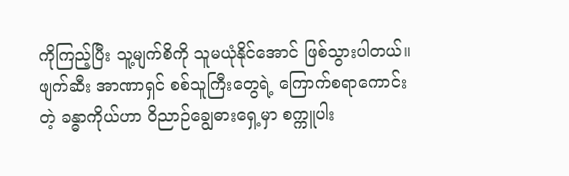ကိုကြည့်ပြီး သူ့မျက်စိကို သူမယုံနိုင်အောင် ဖြစ်သွားပါတယ်။
ဖျက်ဆီး အာဏာရှင် စစ်သူကြီးတွေရဲ့ ကြောက်စရာကောင်းတဲ့ ခန္ဓာကိုယ်ဟာ ဝိညာဉ်ချွေဓားရှေ့မှာ စက္ကူပါး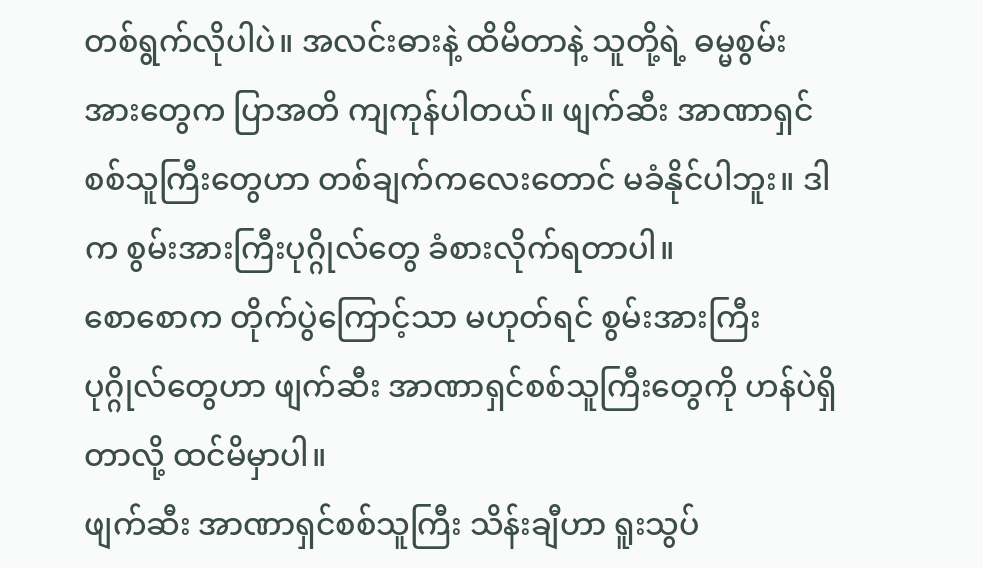တစ်ရွက်လိုပါပဲ။ အလင်းဓားနဲ့ ထိမိတာနဲ့ သူတို့ရဲ့ ဓမ္မစွမ်းအားတွေက ပြာအတိ ကျကုန်ပါတယ်။ ဖျက်ဆီး အာဏာရှင်စစ်သူကြီးတွေဟာ တစ်ချက်ကလေးတောင် မခံနိုင်ပါဘူး။ ဒါက စွမ်းအားကြီးပုဂ္ဂိုလ်တွေ ခံစားလိုက်ရတာပါ။
စောစောက တိုက်ပွဲကြောင့်သာ မဟုတ်ရင် စွမ်းအားကြီးပုဂ္ဂိုလ်တွေဟာ ဖျက်ဆီး အာဏာရှင်စစ်သူကြီးတွေကို ဟန်ပဲရှိတာလို့ ထင်မိမှာပါ။
ဖျက်ဆီး အာဏာရှင်စစ်သူကြီး သိန်းချီဟာ ရူးသွပ်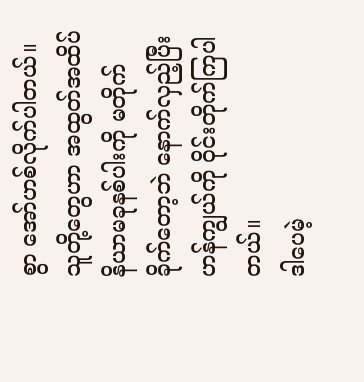စွာ အော်ဟစ်လိုက်ပါတယ်။ သူတို့တွေဟာ အထွတ်အထိပ် နိယာမခုနစ်ပါးကို မတိုက်ခိုက်တော့ဘဲ နောက်လှည့်ပြီး ဟန်ကျွယ်ကို ဝိုင်းတိုက်ကြပါတယ်။
ဒါပေမဲ့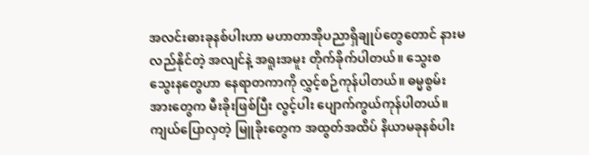အလင်းဓားခုနစ်ပါးဟာ မဟာတာအိုပညာရှိချုပ်တွေတောင် နားမလည်နိုင်တဲ့ အလျင်နဲ့ အရူးအမူး တိုက်ခိုက်ပါတယ်။ သွေးစသွေးနတွေဟာ နေရာတကာကို လွှင့်စဉ်ကုန်ပါတယ်။ ဓမ္မစွမ်းအားတွေက မီးခိုးဖြစ်ပြီး လွင့်ပါး ပျောက်ကွယ်ကုန်ပါတယ်။ ကျယ်ပြောလှတဲ့ မြူခိုးတွေက အထွတ်အထိပ် နိယာမခုနစ်ပါး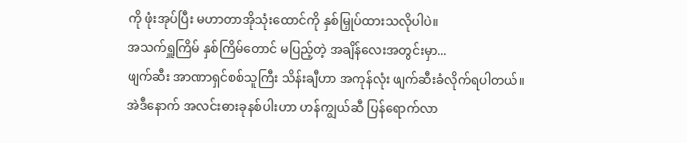ကို ဖုံးအုပ်ပြီး မဟာတာအိုသုံးထောင်ကို နှစ်မြှုပ်ထားသလိုပါပဲ။
အသက်ရှူကြိမ် နှစ်ကြိမ်တောင် မပြည့်တဲ့ အချိန်လေးအတွင်းမှာ...
ဖျက်ဆီး အာဏာရှင်စစ်သူကြီး သိန်းချီဟာ အကုန်လုံး ဖျက်ဆီးခံလိုက်ရပါတယ်။
အဲဒီနောက် အလင်းဓားခုနစ်ပါးဟာ ဟန်ကျွယ်ဆီ ပြန်ရောက်လာ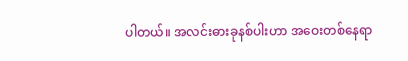ပါတယ်။ အလင်းဓားခုနစ်ပါးဟာ အဝေးတစ်နေရာ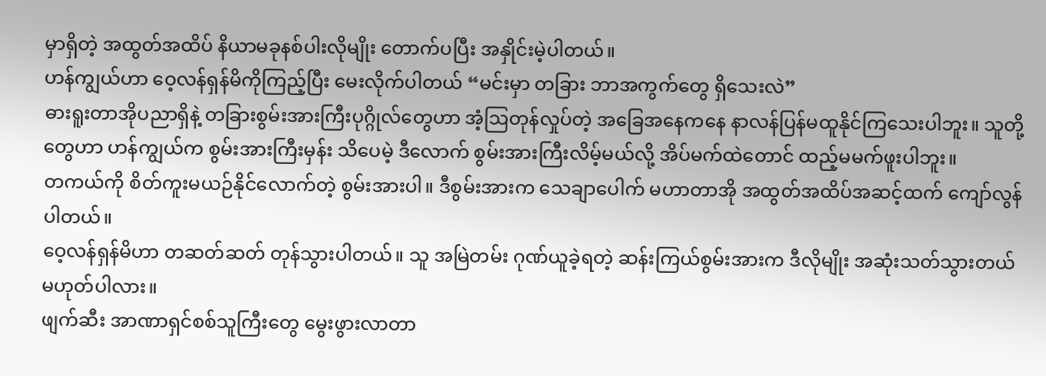မှာရှိတဲ့ အထွတ်အထိပ် နိယာမခုနစ်ပါးလိုမျိုး တောက်ပပြီး အနှိုင်းမဲ့ပါတယ်။
ဟန်ကျွယ်ဟာ ဝေ့လန်ရှန်မိကိုကြည့်ပြီး မေးလိုက်ပါတယ် “မင်းမှာ တခြား ဘာအကွက်တွေ ရှိသေးလဲ”
ဓားရူးတာအိုပညာရှိနဲ့ တခြားစွမ်းအားကြီးပုဂ္ဂိုလ်တွေဟာ အံ့ဩတုန်လှုပ်တဲ့ အခြေအနေကနေ နာလန်ပြန်မထူနိုင်ကြသေးပါဘူး။ သူတို့တွေဟာ ဟန်ကျွယ်က စွမ်းအားကြီးမှန်း သိပေမဲ့ ဒီလောက် စွမ်းအားကြီးလိမ့်မယ်လို့ အိပ်မက်ထဲတောင် ထည့်မမက်ဖူးပါဘူး။
တကယ်ကို စိတ်ကူးမယဉ်နိုင်လောက်တဲ့ စွမ်းအားပါ။ ဒီစွမ်းအားက သေချာပေါက် မဟာတာအို အထွတ်အထိပ်အဆင့်ထက် ကျော်လွန်ပါတယ်။
ဝေ့လန်ရှန်မိဟာ တဆတ်ဆတ် တုန်သွားပါတယ်။ သူ အမြဲတမ်း ဂုဏ်ယူခဲ့ရတဲ့ ဆန်းကြယ်စွမ်းအားက ဒီလိုမျိုး အဆုံးသတ်သွားတယ် မဟုတ်ပါလား။
ဖျက်ဆီး အာဏာရှင်စစ်သူကြီးတွေ မွေးဖွားလာတာ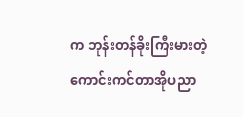က ဘုန်းတန်ခိုးကြီးမားတဲ့ ကောင်းကင်တာအိုပညာ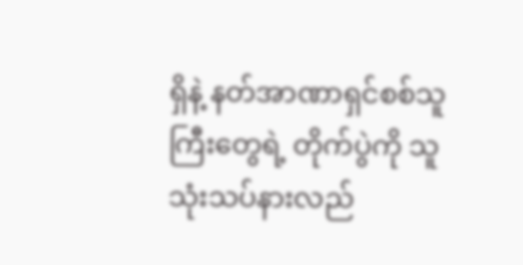ရှိနဲ့ နတ်အာဏာရှင်စစ်သူကြီးတွေရဲ့ တိုက်ပွဲကို သူ သုံးသပ်နားလည်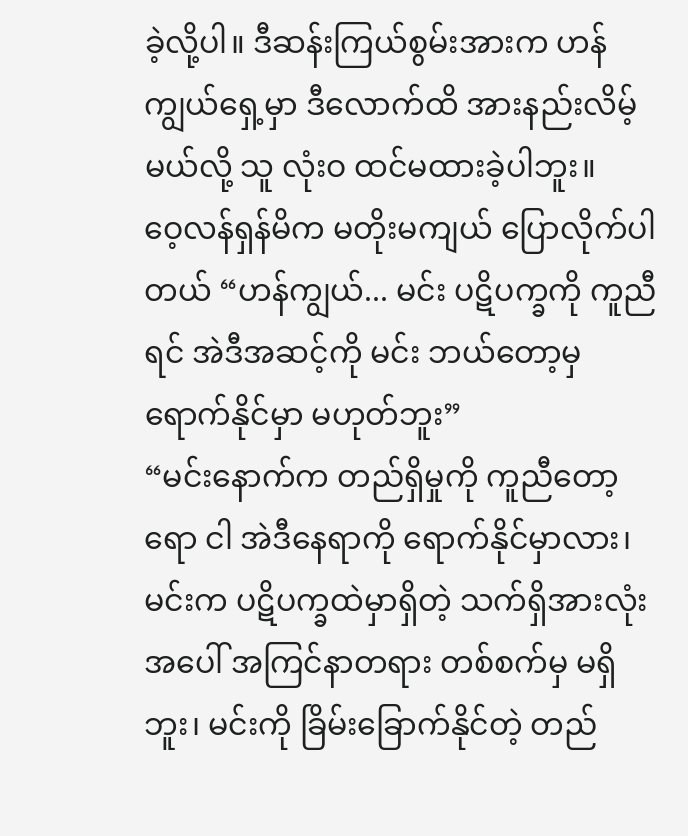ခဲ့လို့ပါ။ ဒီဆန်းကြယ်စွမ်းအားက ဟန်ကျွယ်ရှေ့မှာ ဒီလောက်ထိ အားနည်းလိမ့်မယ်လို့ သူ လုံးဝ ထင်မထားခဲ့ပါဘူး။
ဝေ့လန်ရှန်မိက မတိုးမကျယ် ပြောလိုက်ပါတယ် “ဟန်ကျွယ်... မင်း ပဋိပက္ခကို ကူညီရင် အဲဒီအဆင့်ကို မင်း ဘယ်တော့မှ ရောက်နိုင်မှာ မဟုတ်ဘူး”
“မင်းနောက်က တည်ရှိမှုကို ကူညီတော့ရော ငါ အဲဒီနေရာကို ရောက်နိုင်မှာလား၊ မင်းက ပဋိပက္ခထဲမှာရှိတဲ့ သက်ရှိအားလုံးအပေါ် အကြင်နာတရား တစ်စက်မှ မရှိဘူး၊ မင်းကို ခြိမ်းခြောက်နိုင်တဲ့ တည်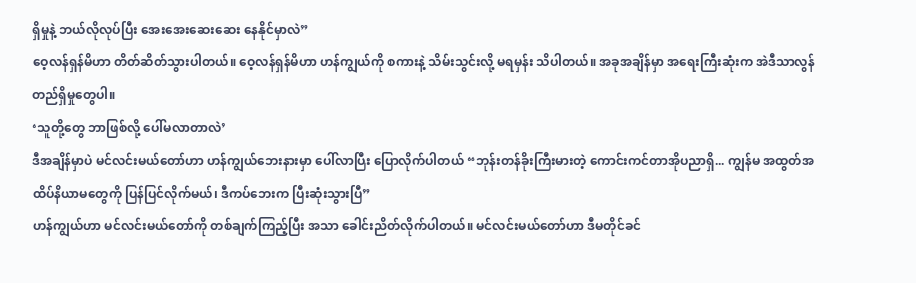ရှိမှုနဲ့ ဘယ်လိုလုပ်ပြီး အေးအေးဆေးဆေး နေနိုင်မှာလဲ”
ဝေ့လန်ရှန်မိဟာ တိတ်ဆိတ်သွားပါတယ်။ ဝေ့လန်ရှန်မိဟာ ဟန်ကျွယ်ကို စကားနဲ့ သိမ်းသွင်းလို့ မရမှန်း သိပါတယ်။ အခုအချိန်မှာ အရေးကြီးဆုံးက အဲဒီသာလွန် တည်ရှိမှုတွေပါ။
‘သူတို့တွေ ဘာဖြစ်လို့ ပေါ်မလာတာလဲ’
ဒီအချိန်မှာပဲ မင်လင်းမယ်တော်ဟာ ဟန်ကျွယ်ဘေးနားမှာ ပေါ်လာပြီး ပြောလိုက်ပါတယ် “ဘုန်းတန်ခိုးကြီးမားတဲ့ ကောင်းကင်တာအိုပညာရှိ... ကျွန်မ အထွတ်အထိပ်နိယာမတွေကို ပြန်ပြင်လိုက်မယ်၊ ဒီကပ်ဘေးက ပြီးဆုံးသွားပြီ”
ဟန်ကျွယ်ဟာ မင်လင်းမယ်တော်ကို တစ်ချက်ကြည့်ပြီး အသာ ခေါင်းညိတ်လိုက်ပါတယ်။ မင်လင်းမယ်တော်ဟာ ဒီမတိုင်ခင်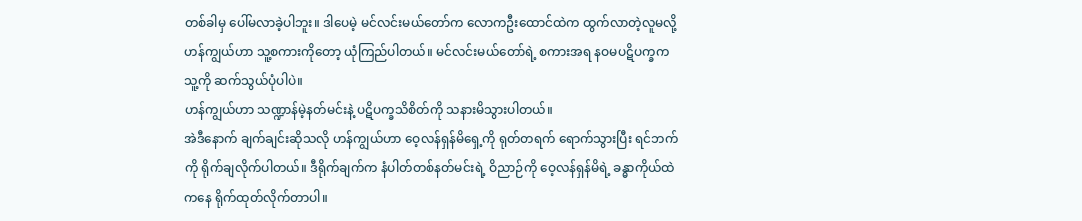တစ်ခါမှ ပေါ်မလာခဲ့ပါဘူး။ ဒါပေမဲ့ မင်လင်းမယ်တော်က လောကဦးထောင်ထဲက ထွက်လာတဲ့လူမလို့ ဟန်ကျွယ်ဟာ သူ့စကားကိုတော့ ယုံကြည်ပါတယ်။ မင်လင်းမယ်တော်ရဲ့ စကားအရ နဝမပဋိပက္ခက သူ့ကို ဆက်သွယ်ပုံပါပဲ။
ဟန်ကျွယ်ဟာ သဏ္ဍာန်မဲ့နတ်မင်းနဲ့ ပဋိပက္ခသိစိတ်ကို သနားမိသွားပါတယ်။
အဲဒီနောက် ချက်ချင်းဆိုသလို ဟန်ကျွယ်ဟာ ဝေ့လန်ရှန်မိရှေ့ကို ရုတ်တရက် ရောက်သွားပြီး ရင်ဘက်ကို ရိုက်ချလိုက်ပါတယ်။ ဒီရိုက်ချက်က နံပါတ်တစ်နတ်မင်းရဲ့ ဝိညာဉ်ကို ဝေ့လန်ရှန်မိရဲ့ ခန္ဓာကိုယ်ထဲကနေ ရိုက်ထုတ်လိုက်တာပါ။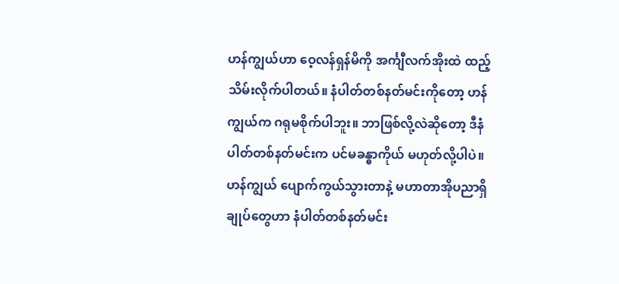ဟန်ကျွယ်ဟာ ဝေ့လန်ရှန်မိကို အင်္ကျီလက်အိုးထဲ ထည့်သိမ်းလိုက်ပါတယ်။ နံပါတ်တစ်နတ်မင်းကိုတော့ ဟန်ကျွယ်က ဂရုမစိုက်ပါဘူး။ ဘာဖြစ်လို့လဲဆိုတော့ ဒီနံပါတ်တစ်နတ်မင်းက ပင်မခန္ဓာကိုယ် မဟုတ်လို့ပါပဲ။
ဟန်ကျွယ် ပျောက်ကွယ်သွားတာနဲ့ မဟာတာအိုပညာရှိချုပ်တွေဟာ နံပါတ်တစ်နတ်မင်း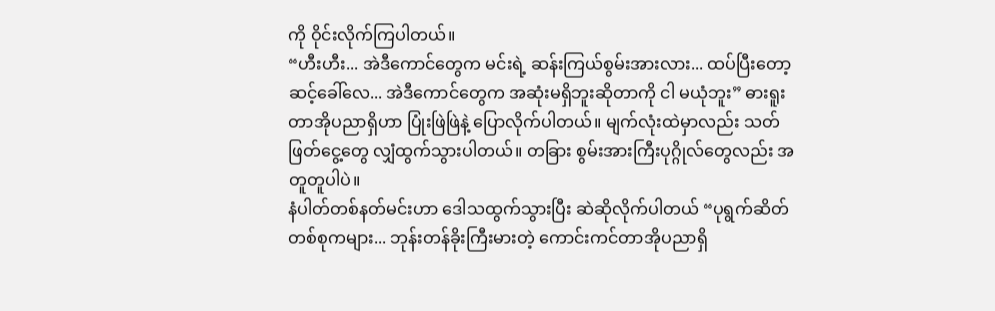ကို ဝိုင်းလိုက်ကြပါတယ်။
“ဟီးဟီး... အဲဒီကောင်တွေက မင်းရဲ့ ဆန်းကြယ်စွမ်းအားလား... ထပ်ပြီးတော့ ဆင့်ခေါ်လေ... အဲဒီကောင်တွေက အဆုံးမရှိဘူးဆိုတာကို ငါ မယုံဘူး” ဓားရူးတာအိုပညာရှိဟာ ပြုံးဖြဲဖြဲနဲ့ ပြောလိုက်ပါတယ်။ မျက်လုံးထဲမှာလည်း သတ်ဖြတ်ငွေ့တွေ လျှံထွက်သွားပါတယ်။ တခြား စွမ်းအားကြီးပုဂ္ဂိုလ်တွေလည်း အတူတူပါပဲ။
နံပါတ်တစ်နတ်မင်းဟာ ဒေါသထွက်သွားပြီး ဆဲဆိုလိုက်ပါတယ် “ပုရွက်ဆိတ်တစ်စုကများ... ဘုန်းတန်ခိုးကြီးမားတဲ့ ကောင်းကင်တာအိုပညာရှိ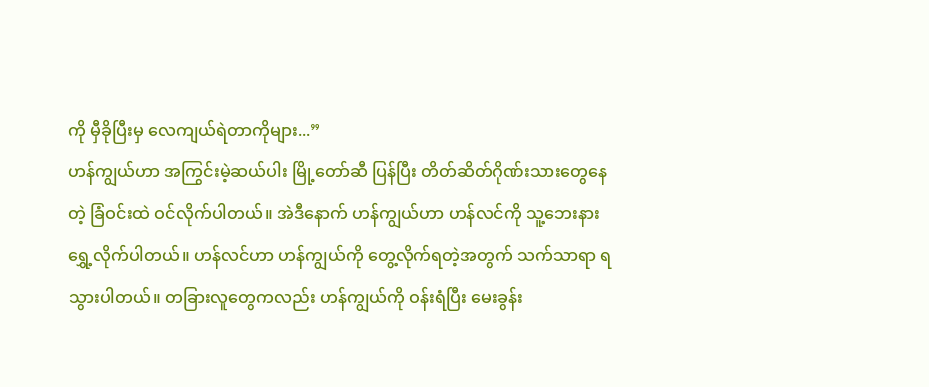ကို မှီခိုပြီးမှ လေကျယ်ရဲတာကိုများ...”
ဟန်ကျွယ်ဟာ အကြွင်းမဲ့ဆယ်ပါး မြို့တော်ဆီ ပြန်ပြီး တိတ်ဆိတ်ဂိုဏ်းသားတွေနေတဲ့ ခြံဝင်းထဲ ဝင်လိုက်ပါတယ်။ အဲဒီနောက် ဟန်ကျွယ်ဟာ ဟန်လင်ကို သူ့ဘေးနား ရွှေ့လိုက်ပါတယ်။ ဟန်လင်ဟာ ဟန်ကျွယ်ကို တွေ့လိုက်ရတဲ့အတွက် သက်သာရာ ရသွားပါတယ်။ တခြားလူတွေကလည်း ဟန်ကျွယ်ကို ဝန်းရံပြီး မေးခွန်း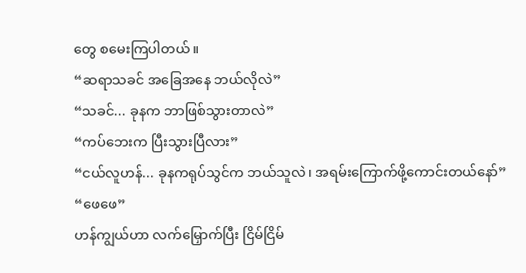တွေ စမေးကြပါတယ်။
“ဆရာသခင် အခြေအနေ ဘယ်လိုလဲ”
“သခင်... ခုနက ဘာဖြစ်သွားတာလဲ”
“ကပ်ဘေးက ပြီးသွားပြီလား”
“ငယ်လူဟန်... ခုနကရုပ်သွင်က ဘယ်သူလဲ၊ အရမ်းကြောက်ဖို့ကောင်းတယ်နော်”
“ဖေဖေ”
ဟန်ကျွယ်ဟာ လက်မြှောက်ပြီး ငြိမ်ငြိမ်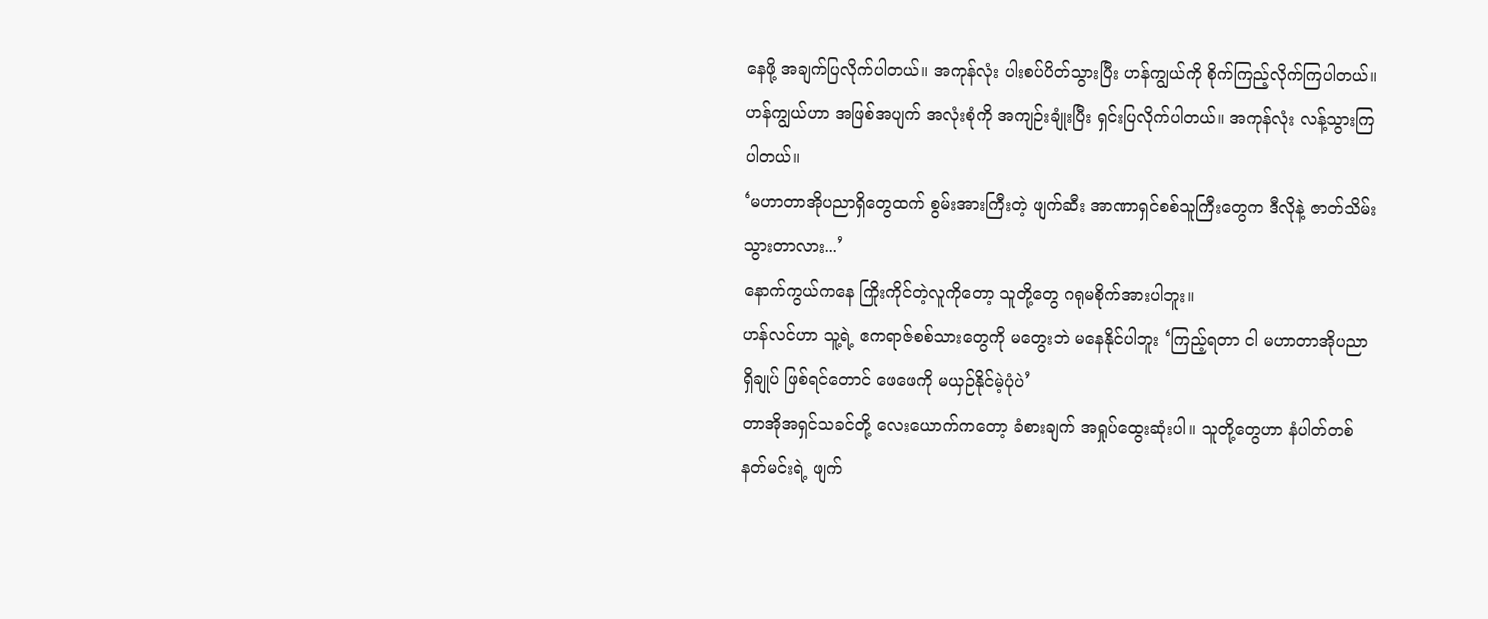နေဖို့ အချက်ပြလိုက်ပါတယ်။ အကုန်လုံး ပါးစပ်ပိတ်သွားပြီး ဟန်ကျွယ်ကို စိုက်ကြည့်လိုက်ကြပါတယ်။
ဟန်ကျွယ်ဟာ အဖြစ်အပျက် အလုံးစုံကို အကျဉ်းချုံးပြီး ရှင်းပြလိုက်ပါတယ်။ အကုန်လုံး လန့်သွားကြပါတယ်။
‘မဟာတာအိုပညာရှိတွေထက် စွမ်းအားကြီးတဲ့ ဖျက်ဆီး အာဏာရှင်စစ်သူကြီးတွေက ဒီလိုနဲ့ ဇာတ်သိမ်းသွားတာလား...’
နောက်ကွယ်ကနေ ကြိုးကိုင်တဲ့လူကိုတော့ သူတို့တွေ ဂရုမစိုက်အားပါဘူး။
ဟန်လင်ဟာ သူ့ရဲ့ ဧကရာဇ်စစ်သားတွေကို မတွေးဘဲ မနေနိုင်ပါဘူး ‘ကြည့်ရတာ ငါ မဟာတာအိုပညာရှိချုပ် ဖြစ်ရင်တောင် ဖေဖေကို မယှဉ်နိုင်မဲ့ပုံပဲ’
တာအိုအရှင်သခင်တို့ လေးယောက်ကတော့ ခံစားချက် အရှုပ်ထွေးဆုံးပါ။ သူတို့တွေဟာ နံပါတ်တစ်နတ်မင်းရဲ့ ဖျက်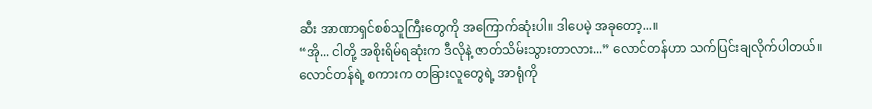ဆီး အာဏာရှင်စစ်သူကြီးတွေကို အကြောက်ဆုံးပါ။ ဒါပေမဲ့ အခုတော့...။
“အို... ငါတို့ အစိုးရိမ်ရဆုံးက ဒီလိုနဲ့ ဇာတ်သိမ်းသွားတာလား...” လောင်တန်ဟာ သက်ပြင်းချလိုက်ပါတယ်။
လောင်တန်ရဲ့ စကားက တခြားလူတွေရဲ့ အာရုံကို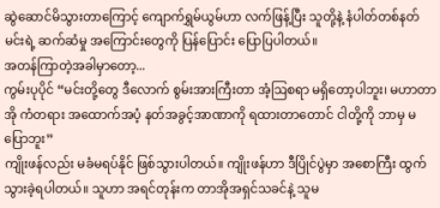ဆွဲဆောင်မိသွားတာကြောင့် ကျောက်ရွှမ်ယွမ်ဟာ လက်ဖြန့်ပြီး သူတို့နဲ့ နံပါတ်တစ်နတ်မင်းရဲ့ ဆက်ဆံမှု အကြောင်းတွေကို ပြန်ပြောင်း ပြောပြပါတယ်။
အတန်ကြာတဲ့အခါမှာတော့...
ကွမ်းပုပိုင် “မင်းတို့တွေ ဒီလောက် စွမ်းအားကြီးတာ အံ့ဩစရာ မရှိတော့ပါဘူး၊ မဟာတာအို ကံတရား အထောက်အပံ့ နတ်အခွင့်အာဏာကို ရထားတာတောင် ငါတို့ကို ဘာမှ မပြောဘူး”
ကျိုးဖန်လည်း မခံမရပ်နိုင် ဖြစ်သွားပါတယ်။ ကျိုးဖန်ဟာ ဒီပြိုင်ပွဲမှာ အစောကြီး ထွက်သွားခဲ့ရပါတယ်။ သူဟာ အရင်တုန်းက တာအိုအရှင်သခင်နဲ့ သူမ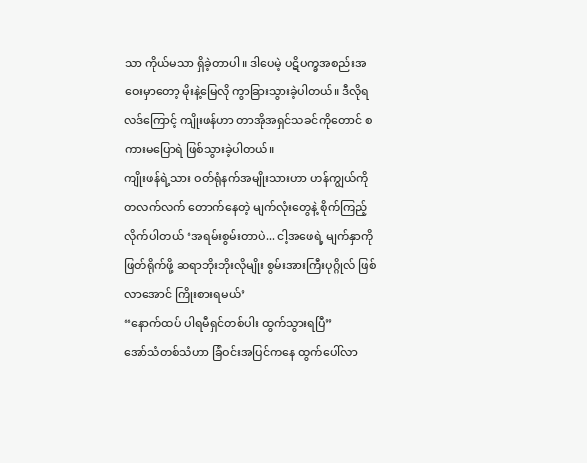သာ ကိုယ်မသာ ရှိခဲ့တာပါ။ ဒါပေမဲ့ ပဋိပက္ခအစည်းအဝေးမှာတော့ မိုးနဲ့မြေလို ကွာခြားသွားခဲ့ပါတယ်။ ဒီလိုရလဒ်ကြောင့် ကျိုးဖန်ဟာ တာအိုအရှင်သခင်ကိုတောင် စကားမပြောရဲ ဖြစ်သွားခဲ့ပါတယ်။
ကျိုးဖန်ရဲ့သား ဝတ်ရုံနက်အမျိုးသားဟာ ဟန်ကျွယ်ကို တလက်လက် တောက်နေတဲ့ မျက်လုံးတွေနဲ့ စိုက်ကြည့်လိုက်ပါတယ် ‘အရမ်းစွမ်းတာပဲ... ငါ့အဖေရဲ့ မျက်နှာကို ဖြတ်ရိုက်ဖို့ ဆရာဘိုးဘိုးလိုမျိုး စွမ်းအားကြီးပုဂ္ဂိုလ် ဖြစ်လာအောင် ကြိုးစားရမယ်’
“နောက်ထပ် ပါရမီရှင်တစ်ပါး ထွက်သွားရပြီ”
အော်သံတစ်သံဟာ ခြံဝင်းအပြင်ကနေ ထွက်ပေါ်လာ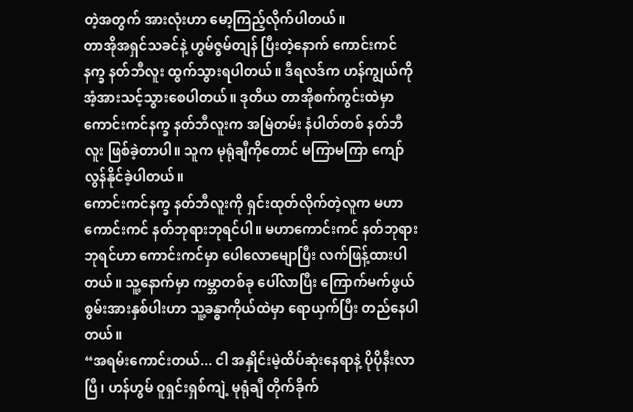တဲ့အတွက် အားလုံးဟာ မော့ကြည့်လိုက်ပါတယ်။
တာအိုအရှင်သခင်နဲ့ ဟွမ်ဇွမ်တျန် ပြီးတဲ့နောက် ကောင်းကင်နက္ခ နတ်ဘီလူး ထွက်သွားရပါတယ်။ ဒီရလဒ်က ဟန်ကျွယ်ကို အံ့အားသင့်သွားစေပါတယ်။ ဒုတိယ တာအိုစက်ကွင်းထဲမှာ ကောင်းကင်နက္ခ နတ်ဘီလူးက အမြဲတမ်း နံပါတ်တစ် နတ်ဘီလူး ဖြစ်ခဲ့တာပါ။ သူက မုရုံချီကိုတောင် မကြာမကြာ ကျော်လွန်နိုင်ခဲ့ပါတယ်။
ကောင်းကင်နက္ခ နတ်ဘီလူးကို ရှင်းထုတ်လိုက်တဲ့လူက မဟာကောင်းကင် နတ်ဘုရားဘုရင်ပါ။ မဟာကောင်းကင် နတ်ဘုရားဘုရင်ဟာ ကောင်းကင်မှာ ပေါလောမျောပြီး လက်ဖြန့်ထားပါတယ်။ သူ့နောက်မှာ ကမ္ဘာတစ်ခု ပေါ်လာပြီး ကြောက်မက်ဖွယ် စွမ်းအားနှစ်ပါးဟာ သူ့ခန္ဓာကိုယ်ထဲမှာ ရောယှက်ပြီး တည်နေပါတယ်။
“အရမ်းကောင်းတယ်... ငါ အနှိုင်းမဲ့ထိပ်ဆုံးနေရာနဲ့ ပိုပိုနီးလာပြီ၊ ဟန်ဟွမ် ဝူရှင်းရှစ်ကျဲ့ မုရုံချီ တိုက်ခိုက်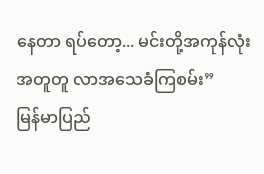နေတာ ရပ်တော့... မင်းတို့အကုန်လုံး အတူတူ လာအသေခံကြစမ်း”
မြန်မာပြည်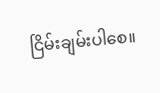ငြိမ်းချမ်းပါစေ။